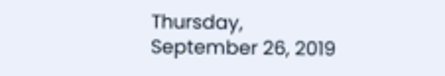Thursday, September 26, 2019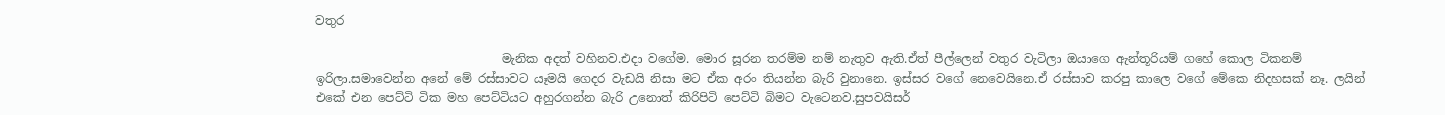වතුර

                               මැනික අදත් වහිනව.එදා වගේම. මොර සූරන තරම්ම නම් නැතුව ඇති.ඒත් පීල්ලෙන් වතුර වැටිලා ඔයාගෙ ඇන්තූරියම් ගහේ කොල ටිකනම් ඉරිලා.සමාවෙන්න අනේ මේ රස්සාවට යෑමයි ගෙදර වැඩයි නිසා මට ඒක අරං තියන්න බැරි වුනානෙ. ඉස්සර වගේ නෙවෙයිනෙ.ඒ රස්සාව කරපු කාලෙ වගේ මේකෙ නිදහසක් නෑ. ලයින් එකේ එන පෙට්ටි ටික මහ පෙට්ටියට අහුරගන්න බැරි උනොත් කිරිපිටි පෙට්ටි බිමට වැටෙනව.සුපවයිසර්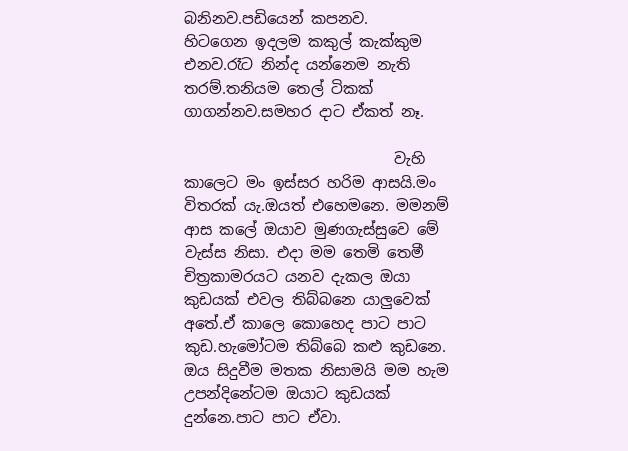බනිනව.පඩියෙන් කපනව.
හිටගෙන ඉදලම කකුල් කැක්කුම එනව.රෑට නින්ද යන්නෙම නැති තරම්.තනියම තෙල් ටිකක් ගාගන්නව.සමහර දාට ඒකත් නෑ.

                            වැහි කාලෙට මං ඉස්සර හරිම ආසයි.මං විතරක්‍ යැ.ඔයත් එහෙමනෙ. මමනම් ආස කලේ ඔයාව මුණගැස්සුවෙ මේ වැස්ස නිසා. එදා මම තෙමි තෙමී චිත්‍රකාමරයට යනව දැකල ඔයා කුඩයක් එවල තිබ්බනෙ යාලුවෙක් අතේ.ඒ කාලෙ කොහෙද පාට පාට කුඩ.හැමෝටම තිබ්බෙ කළු කුඩනෙ.
ඔය සිදුවීම මතක නිසාමයි මම හැම උපන්දිනේටම ඔයාට කුඩයක් දුන්නෙ.පාට පාට ඒවා.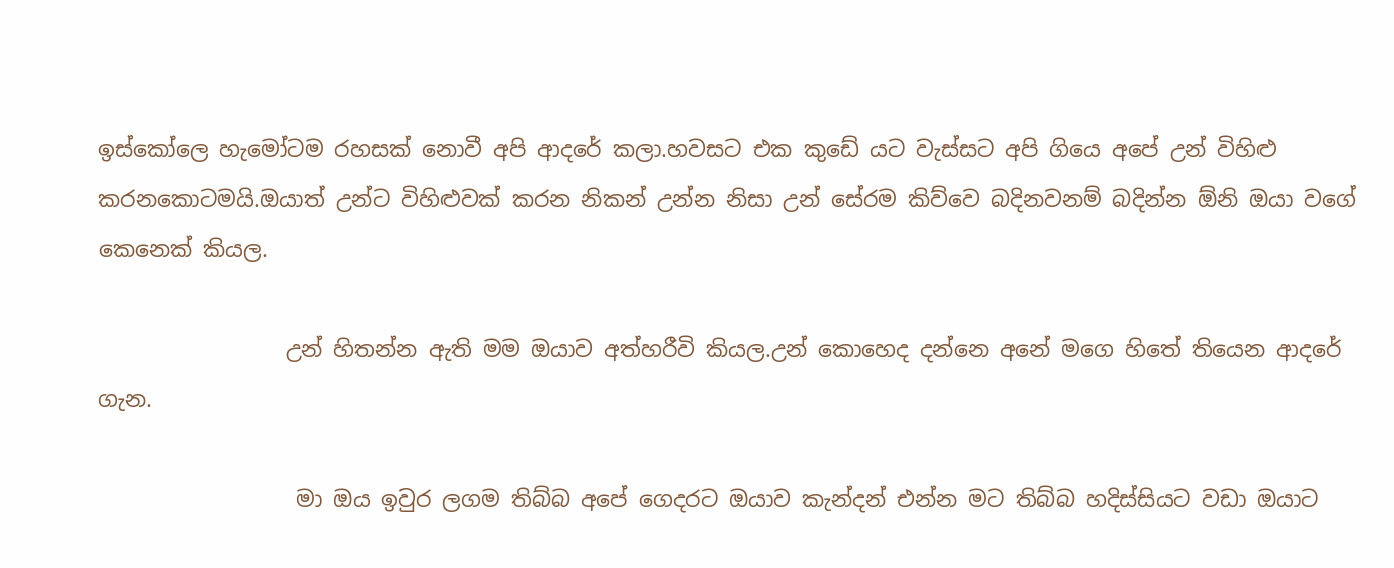ඉස්කෝලෙ හැමෝටම රහසක් නොවී අපි ආදරේ කලා.හවසට එක කුඩේ යට වැස්සට අපි ගියෙ අපේ උන් විහිළු කරනකොටමයි.ඔයාත් උන්ට විහිළුවක් කරන නිකන් උන්න නිසා උන් සේරම කිව්වෙ බදිනවනම් බදින්න ඕනි ඔයා වගේ කෙනෙක් කියල.

                 උන් හිතන්න ඇති මම ඔයාව අත්හරීවි කියල.උන් කොහෙද දන්නෙ අනේ මගෙ හිතේ තියෙන ආදරේ ගැන.

                  මා ඔය ඉවුර ලගම තිබ්බ අපේ ගෙදරට ඔයාව කැන්දන් එන්න මට තිබ්බ හදිස්සියට වඩා ඔයාට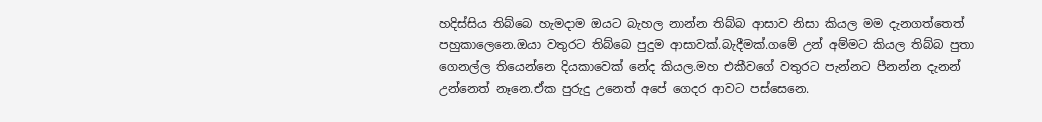හදිස්සිය තිබ්බෙ හැමදාම ඔයට බැහල නාන්න තිබ්බ ආසාව නිසා කියල මම දැනගත්තෙත් පහුකාලෙනෙ.ඔයා වතුරට තිබ්බෙ පුදුම ආසාවක්.බැදීමක්.ගමේ උන් අම්මට කියල තිබ්බ පුතා ගෙනල්ල තියෙන්නෙ දියකාවෙක් නේද කියල.මහ එකීවගේ වතුරට පැන්නට පීනන්න දැනන් උන්නෙත් නෑනෙ.ඒක පුරුදු උනෙත් අපේ ගෙදර ආවට පස්සෙනෙ.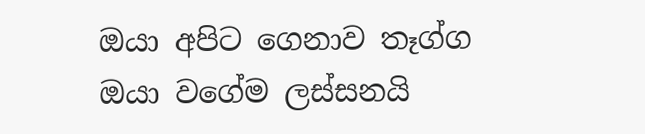ඔයා අපිට ගෙනාව තෑග්ග ඔයා වගේම ලස්සනයි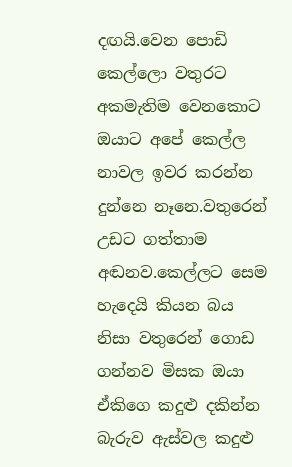දඟයි.වෙන පොඩි කෙල්ලො වතුරට අකමැතිම වෙනකොට ඔයාට අපේ කෙල්ල නාවල ඉවර කරන්න දුන්නෙ නෑනෙ.වතුරෙන් උඩට ගත්තාම අඬනව.කෙල්ලට සෙම හැදෙයි කියන බය නිසා වතුරෙන් ගොඩ ගන්නව මිසක ඔයා ඒකිගෙ කදුළු දකින්න බැරුව ඇස්වල කදුළු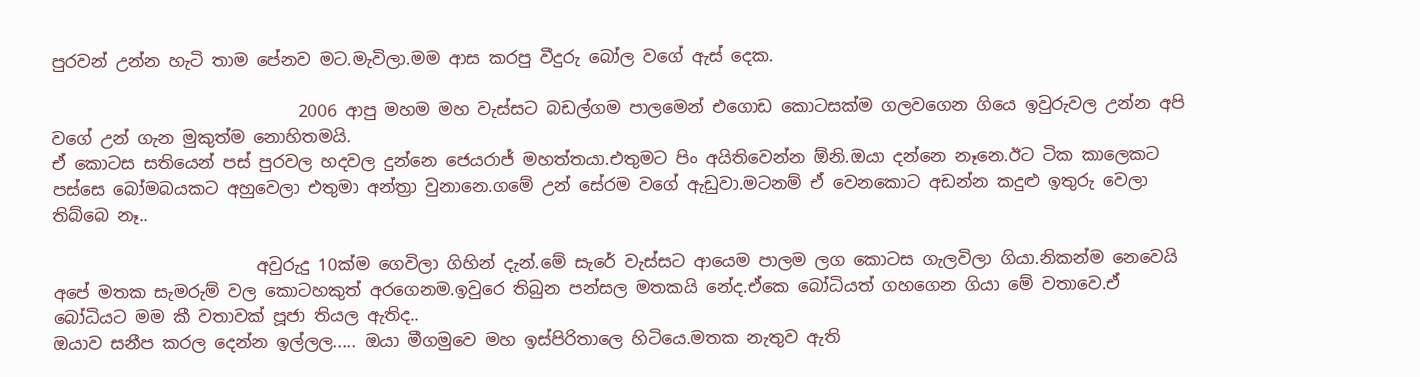පුරවන් උන්න හැටි තාම පේනව මට.මැවිලා.මම ආස කරපු වීදුරු බෝල වගේ ඇස් දෙක.

                             2006 ආපු මහම මහ වැස්සට බඩල්ගම පාලමෙන් එගොඩ කොටසක්ම ගලවගෙන ගියෙ ඉවුරුවල උන්න අපි වගේ උන් ගැන මුකුත්ම නොහිතමයි.
ඒ කොටස සතියෙන් පස් පුරවල හදවල දුන්නෙ ජෙයරාජ් මහත්තයා.එතුමට පිං අයිතිවෙන්න ඕනි.ඔයා දන්නෙ නෑනෙ.ඊට ටික කාලෙකට පස්සෙ බෝමබයකට අහුවෙලා එතුමා අන්ත්‍රා වුනානෙ.ගමේ උන් සේරම වගේ ඇඩුවා.මටනම් ඒ වෙනකොට අඩන්න කදුළු ඉතුරු වෙලා තිබ්බෙ නෑ..

                        අවුරුදු 10ක්ම ගෙවිලා ගිහින් දැන්.මේ සැරේ වැස්සට ආයෙම පාලම ලග කොටස ගැලවිලා ගියා.නිකන්ම නෙවෙයි අපේ මතක සැමරුම් වල කොටහකුත් අරගෙනම.ඉවුරෙ තිබුන පන්සල මතකයි නේද.ඒකෙ බෝධියත් ගහගෙන ගියා මේ වතාවෙ.ඒ බෝධියට මම කී වතාවක් පූජා තියල ඇතිද..
ඔයාව සනීප කරල දෙන්න ඉල්ලල..... ඔයා මීගමුවෙ මහ ඉස්පිරිතාලෙ හිටියෙ.මතක නැතුව ඇති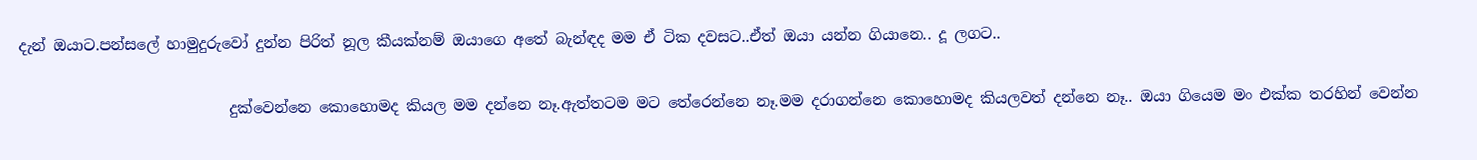දැන් ඔයාට.පන්සලේ හාමුදුරුවෝ දුන්න පිරිත් නූල කීයක්නම් ඔයාගෙ අතේ බැන්ඳද මම ඒ ටික දවසට..ඒත් ඔයා යන්න ගියානෙ.. දූ ලගට..

                            දුක්වෙන්නෙ කොහොමද කියල මම දන්නෙ නෑ.ඇත්තටම මට තේරෙන්නෙ නෑ.මම දරාගන්නෙ කොහොමද කියලවත් දන්නෙ නෑ.. ඔයා ගියෙම මං එක්ක තරහින් වෙන්න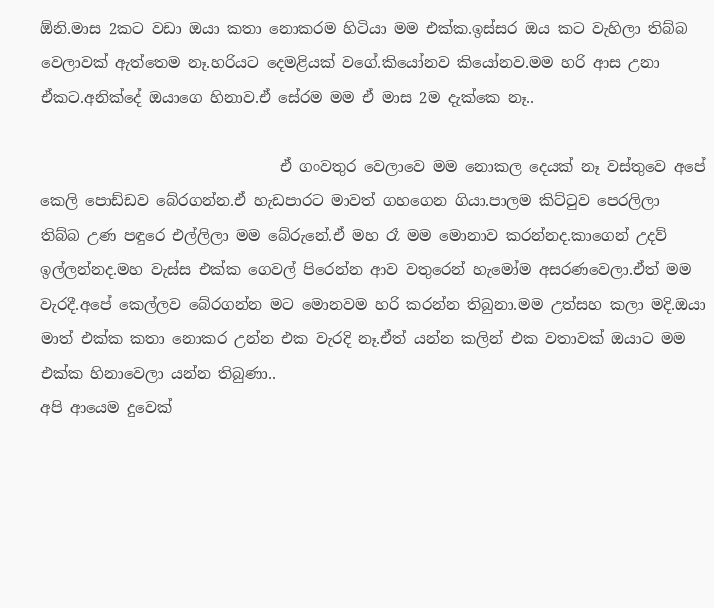ඕනි.මාස 2කට වඩා ඔයා කතා නොකරම හිටියා මම එක්ක.ඉස්සර ඔය කට වැහිලා තිබ්බ වෙලාවක් ඇත්තෙම නෑ.හරියට දෙමළියක් වගේ.කියෝනව කියෝනව.මම හරි ආස උනා ඒකට.අනික්දේ ඔයාගෙ හිනාව.ඒ සේරම මම ඒ මාස 2ම දැක්කෙ නෑ..

                                ඒ ගංවතුර වෙලාවෙ මම නොකල දෙයක් නෑ වස්තුවෙ අපේ කෙලි පොඩ්ඩව බේරගන්න.ඒ හැඩපාරට මාවත් ගහගෙන ගියා.පාලම කිට්ටුව පෙරලිලා තිබ්බ උණ පඳුරෙ එල්ලිලා මම බේරුනේ.ඒ මහ රෑ මම මොනාව කරන්නද.කාගෙන් උදව් ඉල්ලන්නද.මහ වැස්ස එක්ක ගෙවල් පිරෙන්න ආව වතුරෙන් හැමෝම අසරණවෙලා.ඒත් මම වැරදී.අපේ කෙල්ලව බේරගන්න මට මොනවම හරි කරන්න තිබුනා.මම උත්සහ කලා මදි.ඔයා මාත් එක්ක කතා නොකර උන්න එක වැරදි නෑ.ඒත් යන්න කලින් එක වතාවක් ඔයාට මම එක්ක හිනාවෙලා යන්න තිබුණා..
අපි ආයෙම දුවෙක්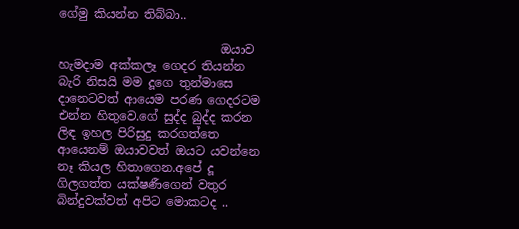ගේමු කියන්න තිබ්බා..

                           ඔයාව හැමදාම අක්කලෑ ගෙදර තියන්න බැරි නිසයි මම දූගෙ තුන්මාසෙ දානෙටවත් ආයෙම පරණ ගෙදරටම එන්න හිතුවෙ.ගේ සුද්ද බුද්ද කරන ලිඳ ඉහල පිරිසුදු කරගත්තෙ ආයෙනම් ඔයාවවත් ඔයට යවන්නෙ නෑ කියල හිතාගෙන.අපේ දූ ගිලගත්ත යක්ෂණීගෙන් වතුර බින්දුවක්වත් අපිට මොකටද ..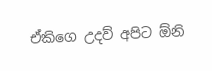ඒකිගෙ උදව් අපිට ඕනි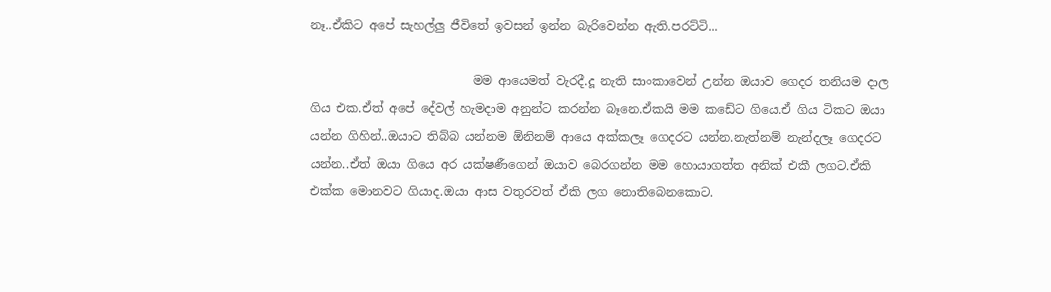නෑ..ඒකිට අපේ සැහල්ලු ජීවිතේ ඉවසන් ඉන්න බැරිවෙන්න ඇති.පරට්ටි...

                           මම ආයෙමත් වැරදී.දූ නැති සාංකාවෙන් උන්න ඔයාව ගෙදර තනියම දාල ගිය එක.ඒත් අපේ දේවල් හැමදාම අනුන්ට කරන්න බෑනෙ.ඒකයි මම කඩේට ගියෙ.ඒ ගිය ටිකට ඔයා යන්න ගිහින්..ඔයාට තිබ්බ යන්නම ඕනිනම් ආයෙ අක්කලෑ ගෙදරට යන්න.නැත්නම් නැන්දලෑ ගෙදරට යන්න..ඒත් ඔයා ගියෙ අර යක්ෂණීගෙන් ඔයාව බෙරගන්න මම හොයාගත්ත අනික් එකී ලගට.ඒකි එක්ක මොනවට ගියාද.ඔයා ආස වතුරවත් ඒකි ලග නොතිබෙනකොට.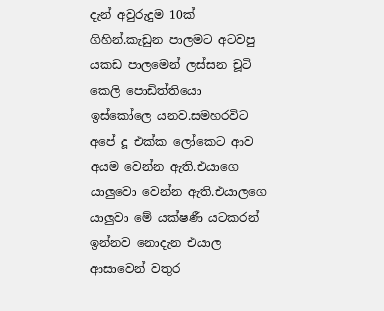දැන් අවුරුදුම 10ක් ගිහින්.කැඩුන පාලමට අටවපු යකඩ පාලමෙන් ලස්සන චූටි කෙලි පොඩිත්තියො ඉස්කෝලෙ යනව.සමහරවිට අපේ දූ එක්ක ලෝකෙට ආව අයම වෙන්න ඇති.එයාගෙ යාලුවො වෙන්න ඇති.එයාලගෙ යාලුවා මේ යක්ෂණී යටකරන් ඉන්නව නොදැන එයාල ආසාවෙන් වතුර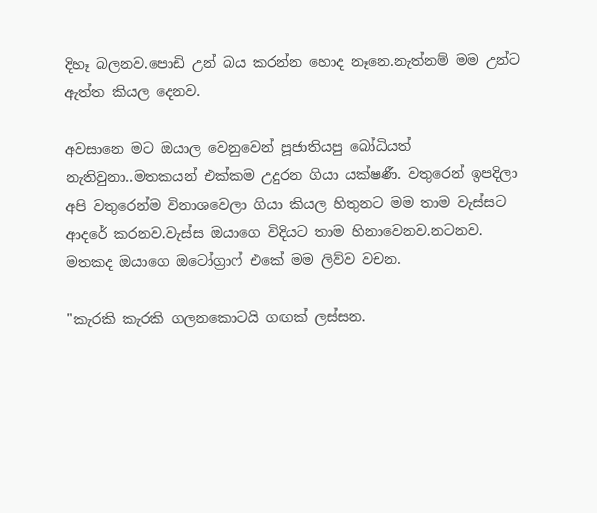දිහෑ බලනව.පොඩි උන් බය කරන්න හොද නෑනෙ.නැත්නම් මම උන්ට ඇත්ත කියල දෙනව.

අවසානෙ මට ඔයාල වෙනුවෙන් පූජාතියපු බෝධියත් නැතිවුනා..මතකයන් එක්කම උදුරන ගියා යක්ෂණී. වතුරෙන් ඉපදිලා අපි වතුරෙන්ම විනාශවෙලා ගියා කියල හිතුනට මම තාම වැස්සට ආදරේ කරනව.වැස්ස ඔයාගෙ විදියට තාම හිනාවෙනව.නටනව.
මතකද ඔයාගෙ ඔටෝග්‍රාෆ් එකේ මම ලිව්ව වචන.

"කැරකි කැරකි ගලනකොටයි ගඟක් ලස්සන.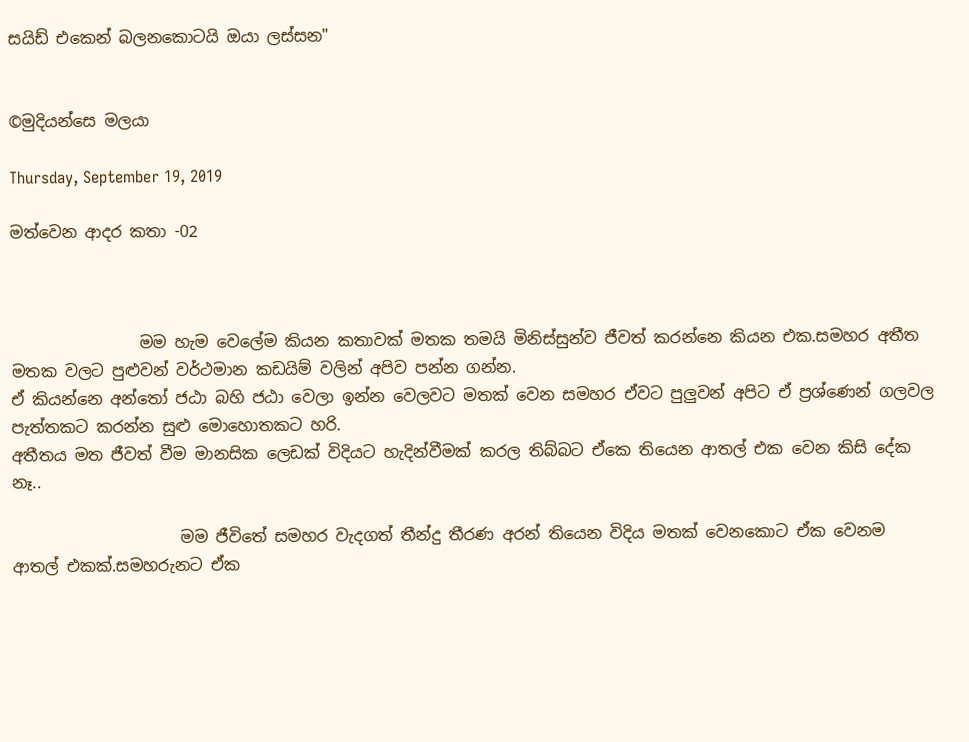සයිඩ් එකෙන් බලනකොටයි ඔයා ලස්සන"


©මුදියන්සෙ මලයා

Thursday, September 19, 2019

මත්වෙන ආදර කතා -02



                මම හැම වෙලේම කියන කතාවක් මතක තමයි මිනිස්සුන්ව ජීවත් කරන්නෙ කියන එක.සමහර අතීත මතක වලට පුළුවන් වර්ථමාන කඩයිම් වලින් අපිව පන්න ගන්න.
ඒ කියන්නෙ අන්තෝ ජඨා බහි ජඨා වෙලා ඉන්න වෙලවට මතක් වෙන සමහර ඒවට පුලුවන් අපිට ඒ ප්‍රශ්ණෙන් ගලවල පැත්තකට කරන්න සුළු මොහොතකට හරි.
අතීතය මත ජීවත් වීම මානසික ලෙඩක් විදියට හැදින්වීමක් කරල තිබ්බට ඒකෙ තියෙන ආතල් එක වෙන කිසි දේක නෑ..

                     මම ජීවිතේ සමහර වැදගත් තීන්දු තීරණ අරන් තියෙන විදිය මතක් වෙනකොට ඒක වෙනම ආතල් එකක්.සමහරුනට ඒක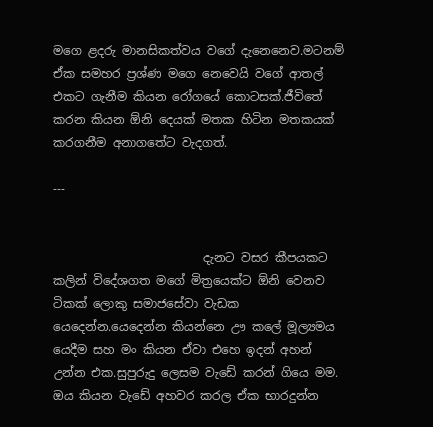මගෙ ළදරු මානසිකත්වය වගේ දැනෙනෙව.මටනම් ඒක සමහර ප්‍රශ්ණ මගෙ නෙවෙයි වගේ ආතල් එකට ගැනීම කියන රෝගයේ කොටසක්.ජීවිතේ කරන කියන ඕනි දෙයක් මතක හිටින මතකයක් කරගනීම අනාගතේට වැදගත්.

---


                         දැනට වසර කීපයකට කලින් විදේශගත මගේ මිත්‍රයෙක්ට ඕනි වෙනව ටිකක් ලොකු සමාජසේවා වැඩක යෙදෙන්න.යෙදෙන්න කියන්නෙ ඌ කලේ මූල්‍යමය යෙදීම සහ මං කියන ඒවා එහෙ ඉදන් අහන් උන්න එක.සුපුරුදු ලෙසම වැඩේ කරන් ගියෙ මම.
ඔය කියන වැඩේ අහවර කරල ඒක භාරදුන්න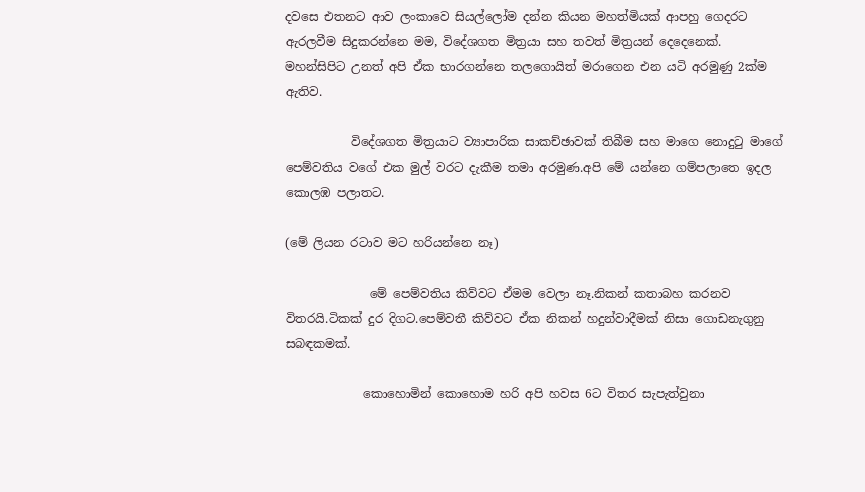දවසෙ එතනට ආව ලංකාවෙ සියල්ලෝම දන්න කියන මහත්මියක් ආපහු ගෙදරට ඇරලවීම සිදුකරන්නෙ මම, විදේශගත මිත්‍රයා සහ තවත් මිත්‍රයන් දෙදෙනෙක්.
මහන්සිපිට උනත් අපි ඒක භාරගන්නෙ තලගොයිත් මරාගෙන එන යටි අරමුණු 2ක්ම ඇතිව.

           විදේශගත මිත්‍රයාට ව්‍යාපාරික සාකච්ඡාවක් තිබීම සහ මාගෙ නොදුටු මාගේ පෙම්වතිය වගේ එක මුල් වරට දැකීම තමා අරමුණ.අපි මේ යන්නෙ ගම්පලාතෙ ඉදල කොලඹ පලාතට.

(මේ ලියන රටාව මට හරියන්නෙ නෑ)

              මේ පෙම්වතිය කිව්වට ඒමම වෙලා නෑ.නිකන් කතාබහ කරනව විතරයි.ටිකක් දුර දිගට.පෙම්වතී කිව්වට ඒක නිකන් හදුන්වාදීමක් නිසා ගොඩනැගුනු සබඳකමක්.

             කොහොමින් කොහොම හරි අපි හවස 6ට විතර සැපැත්වුනා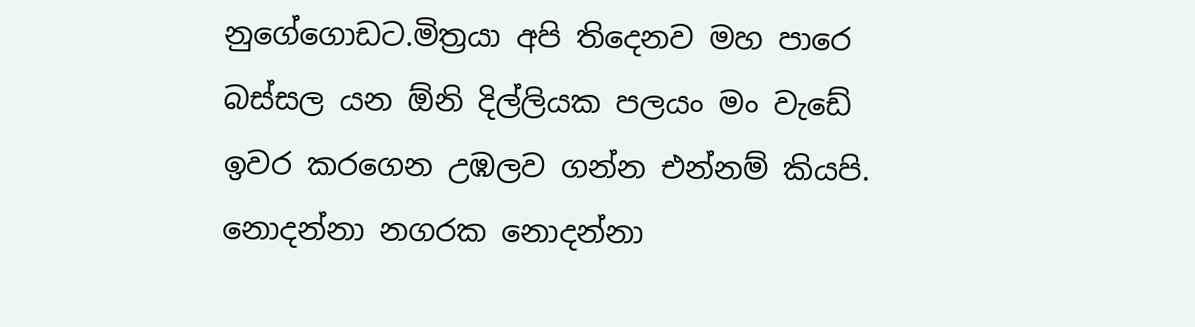නුගේගොඩට.මිත්‍රයා අපි තිදෙනව මහ පාරෙ බස්සල යන ඕනි දිල්ලියක පලයං මං වැඩේ ඉවර කරගෙන උඹලව ගන්න එන්නම් කියපි.
නොදන්නා නගරක නොදන්නා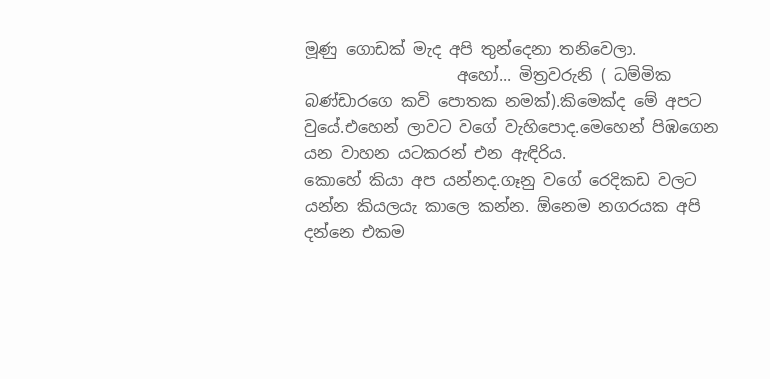මූණු ගොඩක් මැද අපි තුන්දෙනා තනිවෙලා.
                   අහෝ... මිත්‍රවරුනි ( ධම්මික බණ්ඩාරගෙ කවි පොතක නමක්).කිමෙක්ද මේ අපට වුයේ.එහෙන් ලාවට වගේ වැහිපොද.මෙහෙන් පිඹගෙන යන වාහන යටකරන් එන ඇඳිරිය.
කොහේ කියා අප යන්නද.ගෑනු වගේ රෙදිකඩ වලට යන්න කියලයැ කාලෙ කන්න. ඕනෙම නගරයක අපි දන්නෙ එකම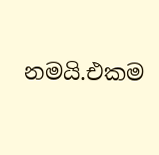නමයි.එකම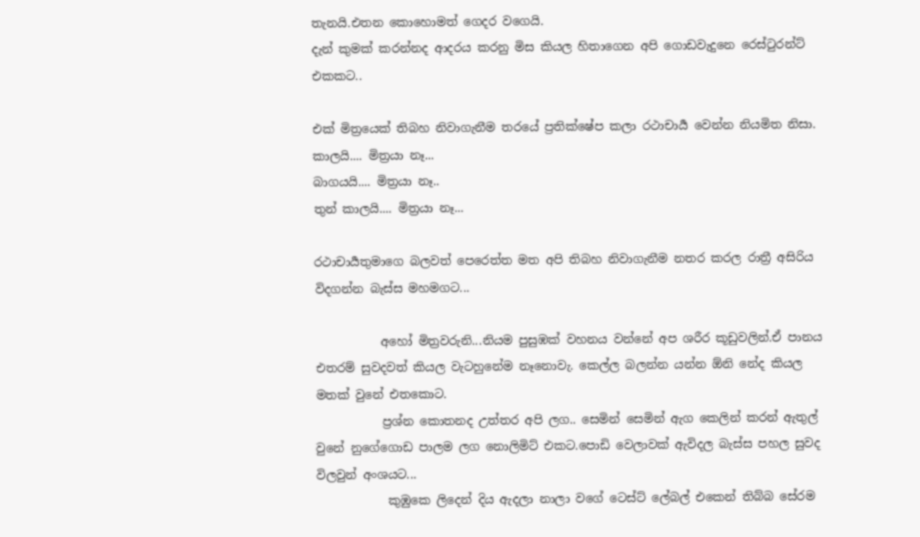තැනයි.එතන කොහොමත් ගෙදර වගෙයි.
දැන් කුමක් කරන්නද ආදරය කරනු මිස කියල හිතාගෙන අපි ගොඩවැදුනෙ රෙස්ටුරන්ට් එකකට..

එක් මිත්‍රයෙක් තිබහ නිවාගැනීම තරයේ ප්‍රතික්ෂේප කලා රථාචාර්‍ය වෙන්න නියමිත නිසා.
කාලයි.... මිත්‍රයා නෑ...
බාගයයි.... මිත්‍රයා නෑ..
තුන් කාලයි.... මිත්‍රයා නෑ...

රථාචාර්‍යතුමාගෙ බලවත් පෙරෙත්ත මත අපි තිබහ නිවාගැනීම නතර කරල රාත්‍රී අසිරිය විදගන්න බැස්ස මහමගට...

           අහෝ මිත්‍රවරුනි...නියම පුසුඹක් වහනය වන්නේ අප ශරීර කූඩුවලින්.ඒ පානය එතරම් සුවදවත් කියල වැටහුනේම නෑනොවැ. කෙල්ල බලන්න යන්න ඕනි නේද කියල මතක් වුනේ එතකොට.
           ප්‍රශ්න කොතනද උත්තර අපි ලග.. සෙමින් සෙමින් ඇග කෙලින් කරන් ඇතුල් වුනේ නුගේගොඩ පාලම ලග නොලිමිට් එකට.පොඩි වෙලාවක් ඇවිදල බැස්ස පහල සුවද විලවුන් අංශයට...
            කුඹුකෙ ලිදෙන් දිය ඇදලා නාලා වගේ ටෙස්ට් ලේබල් එකෙන් තිබ්බ සේරම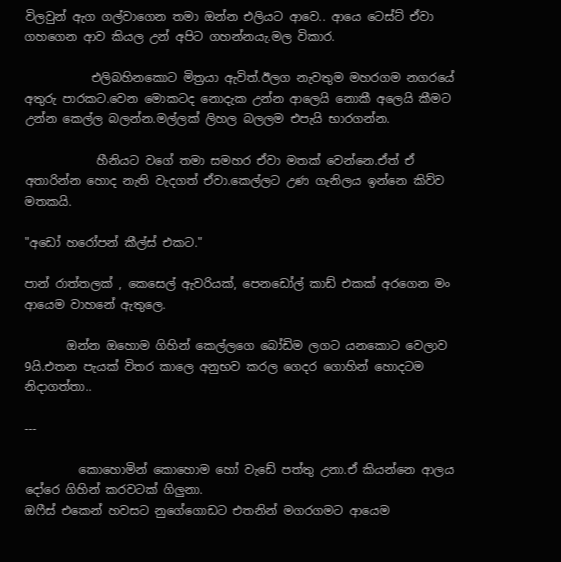විලවුන් ඇග ගල්වාගෙන තමා ඔන්න එලියට ආවෙ.. ආයෙ ටෙස්ට් ඒවා ගහගෙන ආව කියල උන් අපිට ගහන්නයැ.මල විකාර.

           එලිබහිනකොට මිත්‍රයා ඇවිත්.ඊලග නැවතුම මහරගම නගරයේ අතුරු පාරකට.වෙන මොකටද නොදැක උන්න ආලෙයි නොකී අලෙයි කීමට උන්න කෙල්ල බලන්න.මල්ලක් ලිහල බලලම එපැයි භාරගන්න.

            හීනියට වගේ තමා සමහර ඒවා මතක් වෙන්නෙ.ඒත් ඒ අතාරින්න හොද නැති වැදගත් ඒවා.කෙල්ලට උණ ගැනිලය ඉන්නෙ කිව්ව මතකයි.

"අඩෝ හරෝපන් කීල්ස් එකට."

පාන් රාත්තලක් , කෙසෙල් ඇවරියක්, පෙනඩෝල් කාඩ් එකක් අරගෙන මං ආයෙම වාහනේ ඇතුලෙ.

       ඔන්න ඔහොම ගිහින් කෙල්ලගෙ බෝඩිම ලගට යනකොට වෙලාව 9යි.එතන පැයක් විතර කාලෙ අනුභව කරල ගෙදර ගොහින් හොදටම නිදාගත්තා..

---

         කොහොමින් කොහොම හෝ වැඩේ පත්තු උනා.ඒ කියන්නෙ ආලය දෝරෙ ගිහින් කරවටක් ගිලුනා.
ඔෆීස් එකෙන් හවසට නුගේගොඩට එතනින් මගරගමට ආයෙම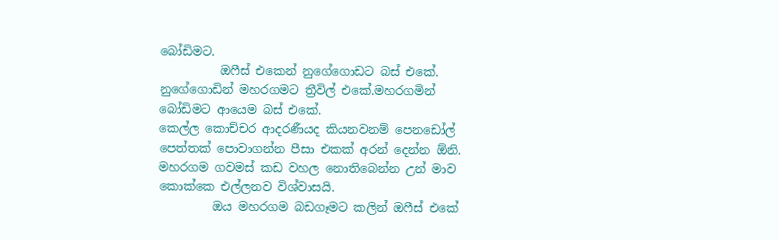බෝඩිමට.
          ඔෆීස් එකෙන් නුගේගොඩට බස් එකේ. නුගේගොඩින් මහරගමට ත්‍රීවිල් එකේ.මහරගමින් බෝඩිමට ආයෙම බස් එකේ.
කෙල්ල කොච්චර ආදරණීයද කියනවනම් පෙනඩෝල් පෙත්තක් පොවාගන්න පීසා එකක් අරන් දෙන්න ඕනි.
මහරගම ගවමස් කඩ වහල නොතිබෙන්න උන් මාව කොක්කෙ එල්ලනව විශ්වාසයි.
         ඔය මහරගම බඩගෑමට කලින් ඔෆීස් එකේ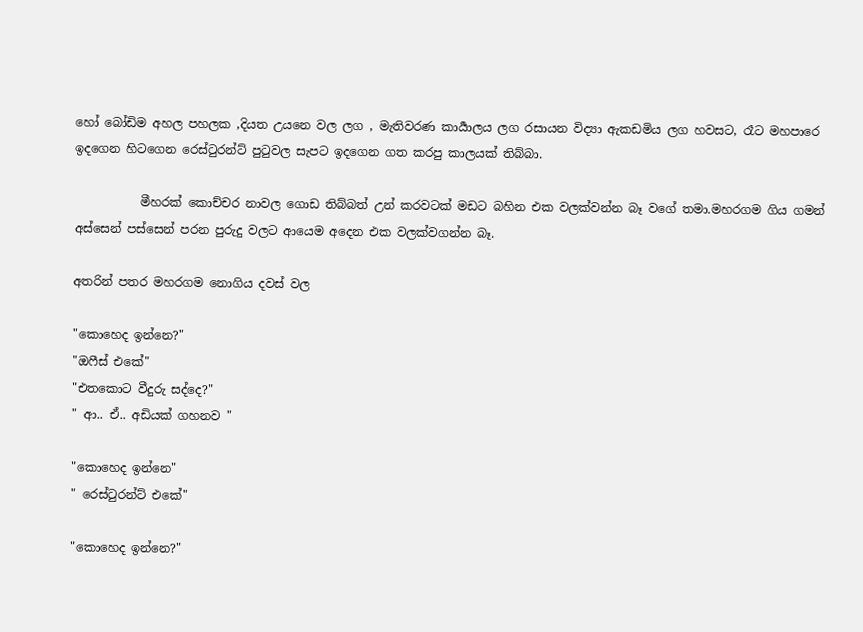හෝ බෝඩිම අහල පහලක ,දියත උයනෙ වල ලග , මැතිවරණ කාර්‍යාලය ලග රසායන විද්‍යා ඇකඩමිය ලග හවසට, රෑට මහපාරෙ ඉදගෙන හිටගෙන රෙස්ටුරන්ට් පුටුවල සැපට ඉදගෙන ගත කරපු කාලයක් තිබ්බා.

           මීහරක් කොච්චර නාවල ගොඩ තිබ්බත් උන් කරවටක් මඩට බහින එක වලක්වන්න බෑ වගේ තමා.මහරගම ගිය ගමන් අස්සෙන් පස්සෙන් පරන පුරුදු වලට ආයෙම අදෙන එක වලක්වගන්න බෑ.

අතරින් පතර මහරගම නොගිය දවස් වල

"කොහෙද ඉන්නෙ?"
"ඔෆීස් එකේ"
"එතකොට වීදුරු සද්දෙ?"
" ආ.. ඒ.. අඩියක් ගහනව "

"කොහෙද ඉන්නෙ"
" රෙස්ටුරන්ට් එකේ"

"කොහෙද ඉන්නෙ?"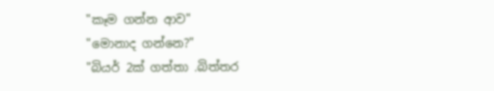"කෑම ගන්න ආව"
"මොනාද ගන්නෙ?"
"බියර් 2ක් ගත්තා .බිත්තර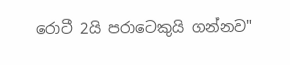රොටී 2යි පරාටෙකුයි ගන්නව"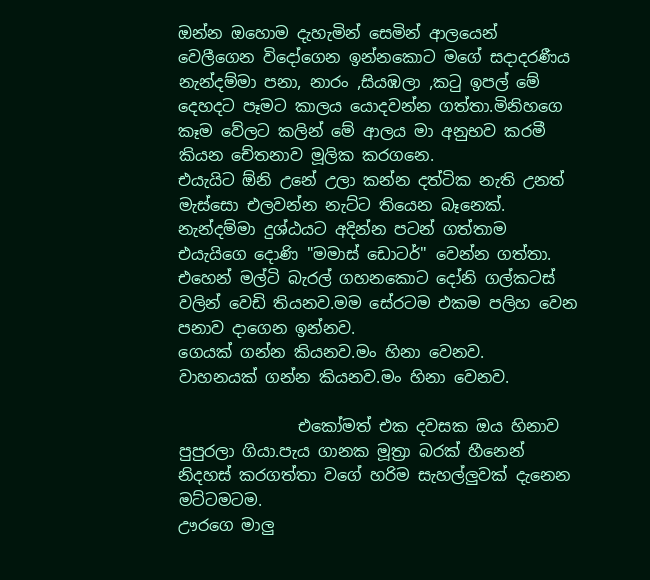ඔන්න ඔහොම දැහැමින් සෙමින් ආලයෙන් වෙලීගෙන විදෝගෙන ඉන්නකොට මගේ සදාදරණීය නැන්දම්මා පනා, නාරං ,සියඹලා ,කටු ඉපල් මේ දෙහදට පෑමට කාලය යොදවන්න ගත්තා.මිනිහගෙ කෑම වේලට කලින් මේ ආලය මා අනුභව කරමී කියන චේතනාව මූලික කරගනෙ.
එයැයිට ඕනි උනේ උලා කන්න දත්ටික නැති උනත් මැස්සො එලවන්න නැට්ට තියෙන බෑනෙක්.
නැන්දම්මා දුශ්ඨයට අදින්න පටන් ගත්තාම එයැයිගෙ දොණි "මමාස් ඩොටර්" වෙන්න ගත්තා.
එහෙන් මල්ටි බැරල් ගහනකොට දෝනි ගල්කටස් වලින් වෙඩි තියනව.මම සේරටම එකම පලිහ වෙන පනාව දාගෙන ඉන්නව.
ගෙයක් ගන්න කියනව.මං හිනා වෙනව.
වාහනයක් ගන්න කියනව.මං හිනා වෙනව.

               එකෝමත් එක දවසක ඔය හිනාව පුපුරලා ගියා.පැය ගානක මූත්‍රා බරක් හීනෙන් නිදහස් කරගත්තා වගේ හරිම සැහල්ලුවක් දැනෙන මට්ටමටම.
ඌරගෙ මාලු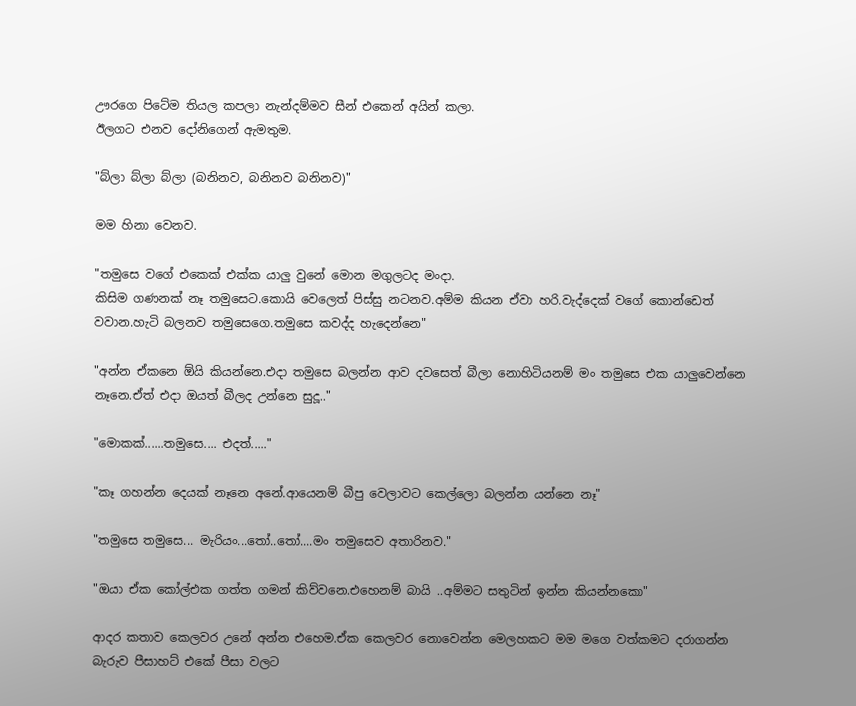ඌරගෙ පිටේම තියල කපලා නැන්දම්මව සීන් එකෙන් අයින් කලා.
ඊලගට එනව දෝනිගෙන් ඇමතුම.

"බ්ලා බ්ලා බ්ලා (බනිනව, බනිනව බනිනව)"

මම හිනා වෙනව.

"තමුසෙ වගේ එකෙක් එක්ක යාලු වුනේ මොන මගුලටද මංදා.
කිසිම ගණනක් නෑ තමුසෙට.කොයි වෙලෙත් පිස්සු නටනව.අම්ම කියන ඒවා හරි.වැද්දෙක් වගේ කොන්ඩෙත් වවාන.හැටි බලනව තමුසෙගෙ.තමුසෙ කවද්ද හැදෙන්නෙ"

"අන්න ඒකනෙ ඕයි කියන්නෙ.එදා තමුසෙ බලන්න ආව දවසෙත් බීලා නොහිටියනම් මං තමුසෙ එක යාලුවෙන්නෙ නෑනෙ.ඒත් එදා ඔයත් බීලද උන්නෙ සුදූ.."

"මොකක්......තමුසෙ.... එදත්....."

"කෑ ගහන්න දෙයක් නෑනෙ අනේ.ආයෙනම් බීපු වෙලාවට කෙල්ලො බලන්න යන්නෙ නෑ"

"තමුසෙ තමුසෙ... මැරියං...තෝ..තෝ....මං තමුසෙව අතාරිනව."

"ඔයා ඒක කෝල්එක ගත්ත ගමන් කිව්වනෙ.එහෙනම් බායි ..අම්මට සතුටින් ඉන්න කියන්නකො"

ආදර කතාව කෙලවර උනේ අන්න එහෙම.ඒක කෙලවර නොවෙන්න මෙලහකට මම මගෙ වත්කමට දරාගන්න බැරුව පීසාහට් එකේ පීසා වලට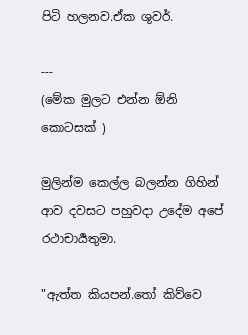පිටි හලනව.ඒක ශුවර්.

---
(මේක මුලට එන්න ඕනි කොටසක් )

මුලින්ම කෙල්ල බලන්න ගිහින් ආව දවසට පහුවදා උදේම අපේ රථාචාර්‍යතුමා.

"ඇත්ත කියපන්.තෝ කිව්වෙ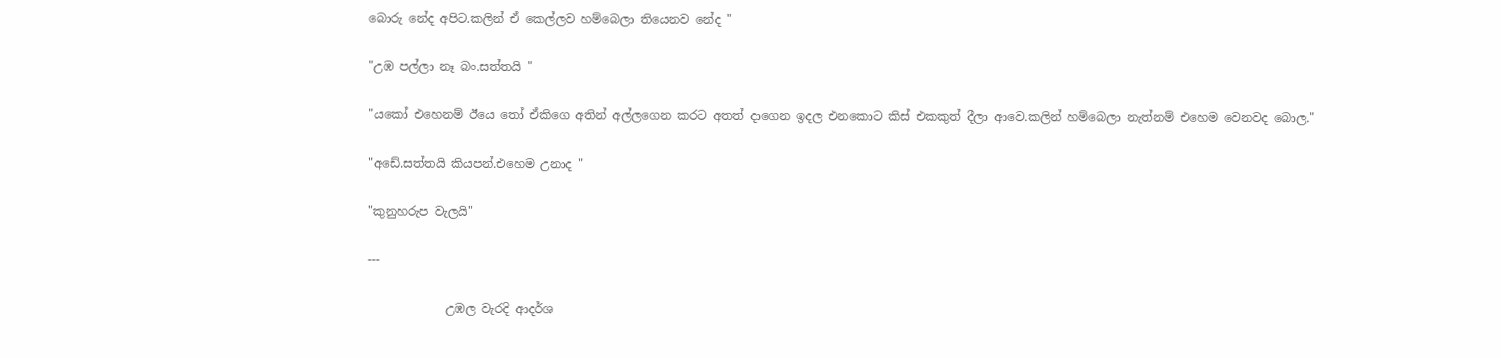බොරු නේද අපිට.කලින් ඒ කෙල්ලව හම්බෙලා තියෙනව නේද "

"උඹ පල්ලා නෑ බං.සත්තයි "

"යකෝ එහෙනම් ඊයෙ තෝ ඒකිගෙ අතින් අල්ලගෙන කරට අතත් දාගෙන ඉදල එනකොට කිස් එකකුත් දීලා ආවෙ.කලින් හම්බෙලා නැත්නම් එහෙම වෙනවද බොල."

"අඩේ.සත්තයි කියපන්.එහෙම උනාද "

"කුනුහරුප වැලයි"

---

             උඹල වැරදි ආදර්ශ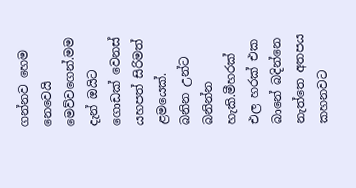ගන්නව හෙම නෙවෙයි මෙව්වගෙන්.මම දැන් ඔයිට ගොඩක් වෙනස් යහපත් සිරිමත් ළමයෙක්.
බනින උන්ට බනින්න හැකි.මීහරක් එල හරක් එක බානේ බදින්නෙ නැත්තෙ අතපය කහනවට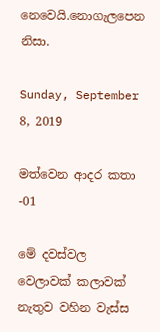නෙවෙයි.නොගැලපෙන නිසා.

Sunday, September 8, 2019

මත්වෙන ආදර කතා -01

මේ දවස්වල වෙලාවක් කලාවක් නැතුව වහින වැස්ස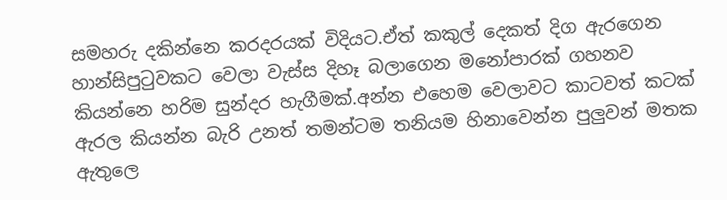සමහරු දකින්නෙ කරදරයක් විදියට.ඒත් කකුල් දෙකත් දිග ඇරගෙන හාන්සිපුටුවකට වෙලා වැස්ස දිහෑ බලාගෙන මනෝපාරක් ගහනව කියන්නෙ හරිම සුන්දර හැගීමක්.අන්න එහෙම වෙලාවට කාටවත් කටක් ඇරල කියන්න බැරි උනත් තමන්ටම තනියම හිනාවෙන්න පුලුවන් මතක ඇතුලෙ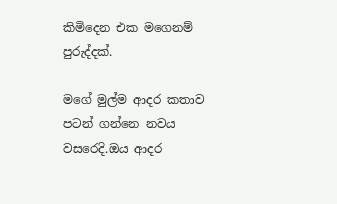කිමිදෙන එක මගෙනම් පුරුද්දක්.

මගේ මුල්ම ආදර කතාව පටන් ගන්නෙ නවය වසරෙදි.ඔය ආදර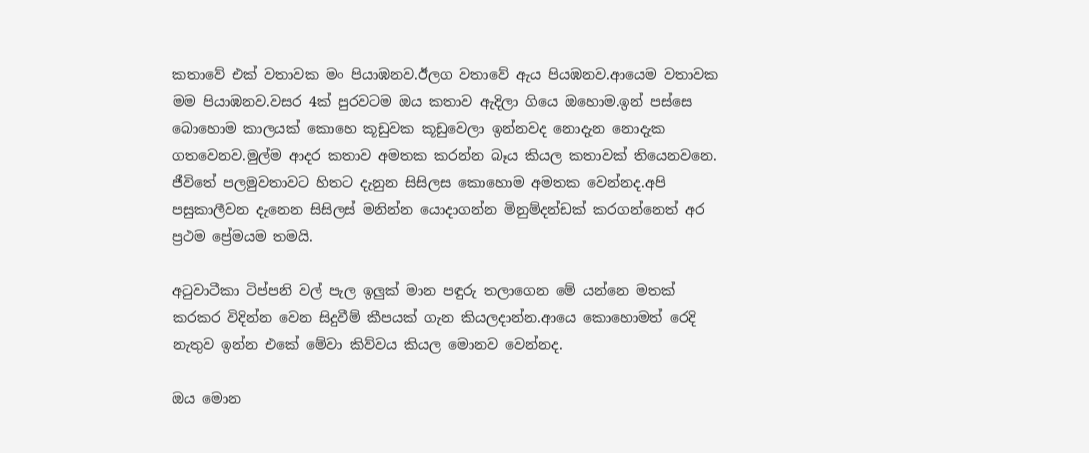කතාවේ එක් වතාවක මං පියාඹනව.ඊලග වතාවේ ඇය පියඹනව.ආයෙම වතාවක මම පියාඹනව.වසර 4ක් පුරවටම ඔය කතාව ඇදිලා ගියෙ ඔහොම.ඉන් පස්සෙ බොහොම කාලයක් කොහෙ කූඩුවක කූඩුවෙලා ඉන්නවද නොදැන නොදැක ගතවෙනව.මුල්ම ආදර කතාව අමතක කරන්න බෑය කියල කතාවක් තියෙනවනෙ.
ජීවිතේ පලමුවතාවට හිතට දැනුන සිසිලස කොහොම අමතක වෙන්නද.අපි පසුකාලීවන දැනෙන සිසිලස් මනින්න යොදාගන්න මිනුම්දන්ඩක් කරගන්නෙත් අර ප්‍රථම ප්‍රේමයම තමයි.

අටුවාටීකා ටිප්පනි වල් පැල ඉලුක් මාන පඳුරු තලාගෙන මේ යන්නෙ මතක් කරකර විදින්න වෙන සිදුවීම් කීපයක් ගැන කියලදාන්න.ආයෙ කොහොමත් රෙදි නැතුව ඉන්න එකේ මේවා කිව්වය කියල මොනව වෙන්නද.

ඔය මොන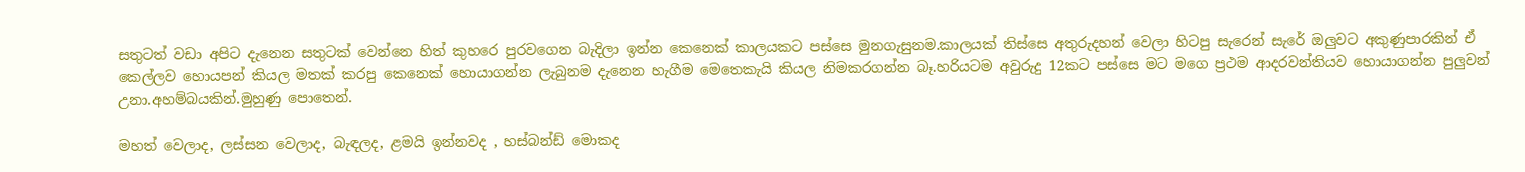සතුටත් වඩා අපිට දැනෙන සතුටක් වෙන්නෙ හිත් කුහරෙ පුරවගෙන බැදිලා ඉන්න කෙනෙක් කාලයකට පස්සෙ මුනගැසුනම.කාලයක් තිස්සෙ අතුරුදහන් වෙලා හිටපු සැරෙන් සැරේ ඔලුවට අකුණුපාරකින් ඒ කෙල්ලව හොයපන් කියල මතක් කරපු කෙනෙක් හොයාගන්න ලැබුනම දැනෙන හැගීම මෙතෙකැයි කියල නිමකරගන්න බෑ.හරියටම අවුරුදු 12කට පස්සෙ මට මගෙ ප්‍රථම ආදරවන්තියව හොයාගන්න පුලුවන් උනා.අහම්බයකින්.මුහුණු පොතෙන්.

මහත් වෙලාද, ලස්සන වෙලාද, බැඳලද, ළමයි ඉන්නවද , හස්බන්ඩ් මොකද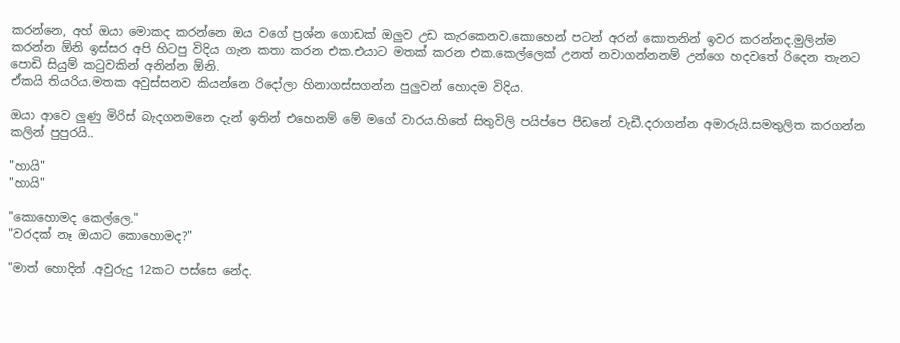කරන්නෙ, අහ් ඔයා මොකද කරන්නෙ ඔය වගේ ප්‍රශ්න ගොඩක් ඔලුව උඩ කැරකෙනව.කොහෙන් පටන් අරන් කොතනින් ඉවර කරන්නද.මුලින්ම කරන්න ඕනි ඉස්සර අපි හිටපු විදිය ගැන කතා කරන එක.එයාට මතක් කරන එක.කෙල්ලෙක් උනත් නවාගන්නනම් උන්ගෙ හදවතේ රිදෙන තැනට පොඩි සියුම් කටුවකින් අනින්න ඕනි.
ඒකයි තියරිය.මතක අවුස්සනව කියන්නෙ රිදෝලා හිනාගස්සගන්න පුලුවන් හොදම විදිය.

ඔයා ආවෙ ලුණු මිරිස් බැදගනමනෙ දැන් ඉතින් එහෙනම් මේ මගේ වාරය.හිතේ සිතුවිලි පයිප්පෙ පීඩනේ වැඩී.දරාගන්න අමාරුයි.සමතුලිත කරගන්න කලින් පුපුරයි..

"හායි"
"හායි"

"කොහොමද කෙල්ලෙ."
"වරදක් නෑ ඔයාට කොහොමද?"

"මාත් හොදින් .අවුරුදු 12කට පස්සෙ නේද.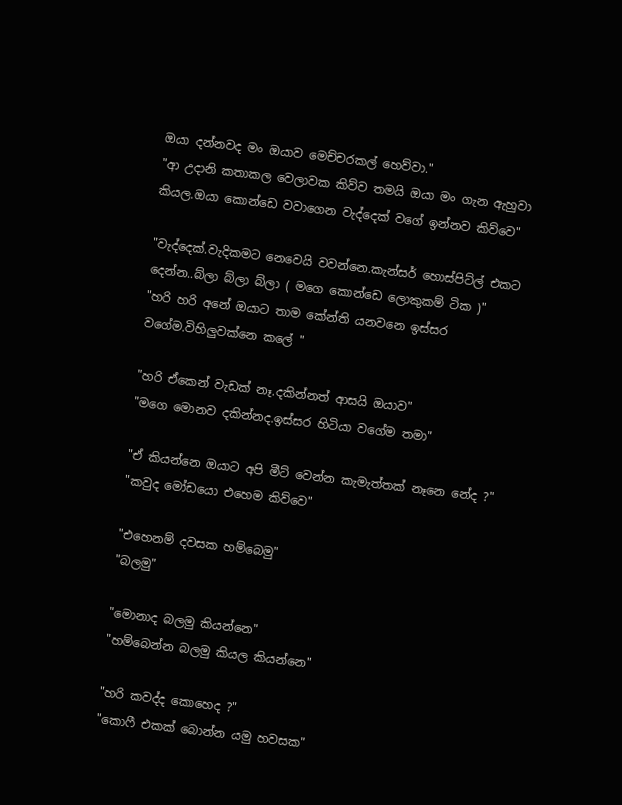ඔයා දන්නවද මං ඔයාව මෙච්චරකල් හෙව්වා."
"ආ උදානි කතාකල වෙලාවක කිව්ව තමයි ඔයා මං ගැන ඇහුවා කියල.ඔයා කොන්ඩෙ වවාගෙන වැද්දෙක් වගේ ඉන්නව කිව්වෙ"

"වැද්දෙක්.වැදිකමට නෙවෙයි වවන්නෙ.කැන්සර් හොස්පිට්ල් එකට දෙන්න..බ්ලා බ්ලා බ්ලා ( මගෙ කොන්ඩෙ ලොකුකම් ටික )"
"හරි හරි අනේ ඔයාට තාම කේන්ති යනවනෙ ඉස්සර වගේම.විහිලුවක්නෙ කලේ "

"හරි ඒකෙන් වැඩක් නෑ.දකින්නත් ආසයි ඔයාව"
"මගෙ මොනව දකින්නද.ඉස්සර හිටියා වගේම තමා"

"ඒ කියන්නෙ ඔයාට අපි මීට් වෙන්න කැමැත්තක් නෑනෙ නේද ?"
"කවුද මෝඩයො එහෙම කිව්වෙ"

"එහෙනම් දවසක හම්බෙමු"
"බලමු"

"මොනාද බලමු කියන්නෙ"
"හම්බෙන්න බලමු කියල කියන්නෙ"

"හරි කවද්ද කොහෙද ?"
"කොෆී එකක් බොන්න යමු හවසක"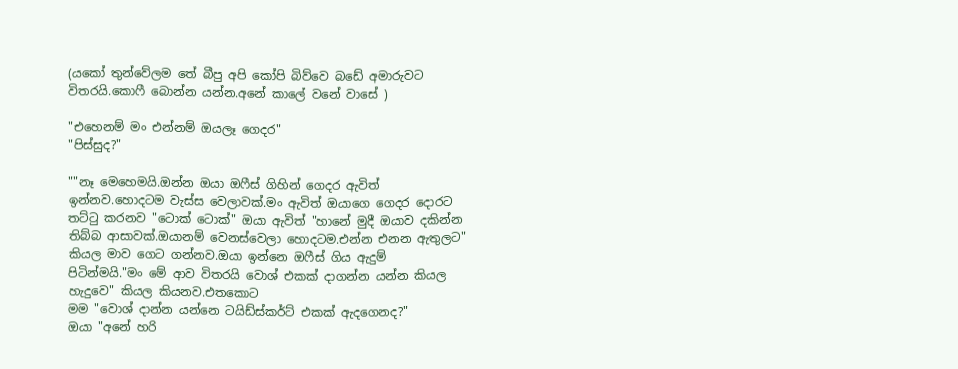(යකෝ තුන්වේලම තේ බීපු අපි කෝපි බිව්වෙ බඩේ අමාරුවට විතරයි.කොෆී බොන්න යන්න.අනේ කාලේ වනේ වාසේ )

"එහෙනම් මං එන්නම් ඔයලෑ ගෙදර"
"පිස්සුද?"

""නෑ මෙහෙමයි.ඔන්න ඔයා ඔෆීස් ගිහින් ගෙදර ඇවිත් ඉන්නව.හොදටම වැස්ස වෙලාවක්.මං ඇවිත් ඔයාගෙ ගෙදර දොරට තට්ටු කරනව "ටොක් ටොක්" ඔයා ඇවිත් "හානේ මුදී ඔයාව දකින්න තිබ්බ ආසාවක්.ඔයානම් වෙනස්වෙලා හොදටම.එන්න එනන ඇතුලට" කියල මාව ගෙට ගන්නව.ඔයා ඉන්නෙ ඔෆීස් ගිය ඇදුම් පිටින්මයි."මං මේ ආව විතරයි වොශ් එකක් දාගන්න යන්න කියල හැදුවෙ" කියල කියනව.එතකොට
මම "වොශ් දාන්න යන්නෙ ටයිඩ්ස්කර්ට් එකක් ඇදගෙනද?"
ඔයා "අනේ හරි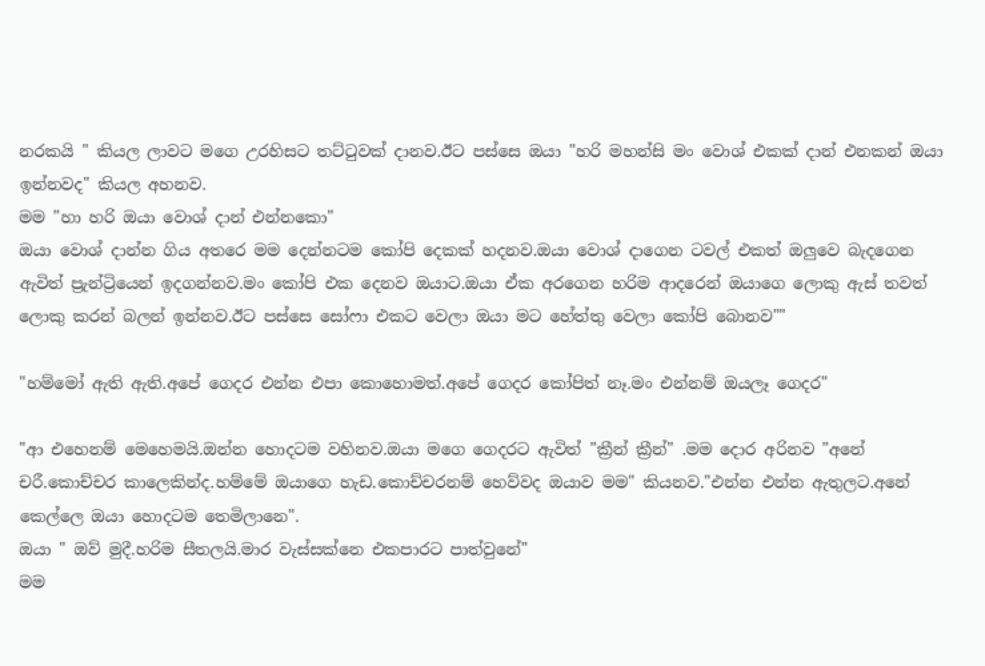නරකයි " කියල ලාවට මගෙ උරහිසට තට්ටුවක් දානව.ඊට පස්සෙ ඔයා "හරි මහන්සි මං වොශ් එකක් දාන් එනකන් ඔයා ඉන්නවද" කියල අහනව.
මම "හා හරි ඔයා වොශ් දාන් එන්නකො"
ඔයා වොශ් දාන්න ගිය අතරෙ මම දෙන්නටම කෝපි දෙකක් හදනව.ඔයා වොශ් දාගෙන ටවල් එකත් ඔලුවෙ බැදගෙන ඇවිත් ප්‍රැන්ට්‍රියෙන් ඉදගන්නව.මං කෝපි එක දෙනව ඔයාට.ඔයා ඒක අරගෙන හරිම ආදරෙන් ඔයාගෙ ලොකු ඇස් තවත් ලොකු කරන් බලන් ඉන්නව.ඊට පස්සෙ සෝෆා එකට වෙලා ඔයා මට හේත්තු වෙලා කෝපි බොනව""

"හම්මෝ ඇති ඇති.අපේ ගෙදර එන්න එපා කොහොමත්.අපේ ගෙදර කෝපිත් නෑ.මං එන්නම් ඔයලෑ ගෙදර"

"ආ එහෙනම් මෙහෙමයි.ඔන්න හොදටම වහිනව.ඔයා මගෙ ගෙදරට ඇවිත් "ක්‍රීන් ක්‍රීන්" .මම දොර අරිනව "අනේ චරී.කොච්චර කාලෙකින්ද.හම්මේ ඔයාගෙ හැඩ.කොච්චරනම් හෙව්වද ඔයාව මම" කියනව."එන්න එන්න ඇතුලට.අනේ කෙල්ලෙ ඔයා හොදටම තෙමිලානෙ".
ඔයා " ඔව් මුදී.හරිම සීතලයි.මාර වැස්සක්නෙ එකපාරට පාත්වුනේ"
මම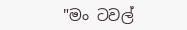"මං ටවල්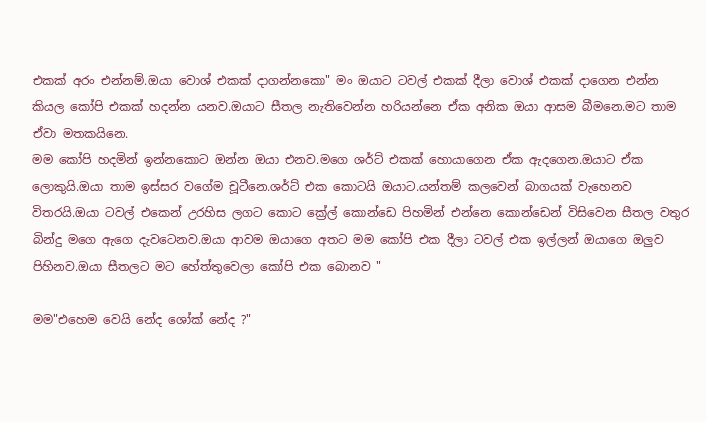එකක් අරං එන්නම්.ඔයා වොශ් එකක් දාගන්නකො" මං ඔයාට ටවල් එකක් දීලා වොශ් එකක් දාගෙන එන්න කියල කෝපි එකක් හදන්න යනව.ඔයාට සීතල නැතිවෙන්න හරියන්නෙ ඒක අනික ඔයා ආසම බීමනෙ.මට තාම ඒවා මතකයිනෙ.
මම කෝපි හදමින් ඉන්නකොට ඔන්න ඔයා එනව.මගෙ ශර්ට් එකක් හොයාගෙන ඒක ඇදගෙන.ඔයාට ඒක ලොකුයි.ඔයා තාම ඉස්සර වගේම චූටීනෙ.ශර්ට් එක කොටයි ඔයාට.යන්තම් කලවෙන් බාගයක් වැහෙනව විතරයි.ඔයා ටවල් එකෙන් උරහිස ලගට කොට ක්‍රේල් කොන්ඩෙ පිහමින් එන්නෙ කොන්ඩෙන් විසිවෙන සීතල වතුර බින්දු මගෙ ඇගෙ දැවටෙනව.ඔයා ආවම ඔයාගෙ අතට මම කෝපි එක දීලා ටවල් එක ඉල්ලන් ඔයාගෙ ඔලුව පිහිනව.ඔයා සීතලට මට හේත්තුවෙලා කෝපි එක බොනව "

මම"එහෙම වෙයි නේද ශෝක් නේද ?"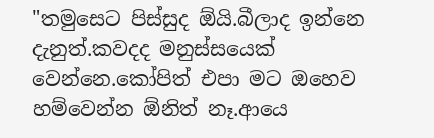"තමුසෙට පිස්සුද ඕයි.බීලාද ඉන්නෙ දැනුත්.කවදද මනුස්සයෙක් වෙන්නෙ.කෝපිත් එපා මට ඔහෙව හම්වෙන්න ඕනිත් නෑ.ආයෙ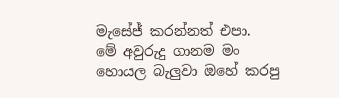මැසේජ් කරන්නත් එපා.
මේ අවුරුදු ගානම මං හොයල බැලුවා ඔහේ කරපු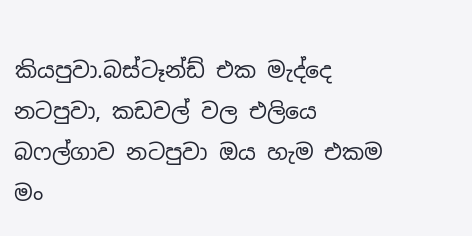කියපුවා.බස්ටෑන්ඩ් එක මැද්දෙ නටපුවා, කඩවල් වල එලියෙ බෆල්ගාව නටපුවා ඔය හැම එකම මං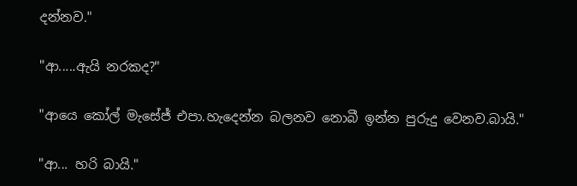දන්නව."

"ආ.....ඇයි නරකද?"

"ආයෙ කෝල් මැසේජ් එපා.හැදෙන්න බලනව නොබී ඉන්න පුරුදු වෙනව.බායි."

"ආ... හරි බායි."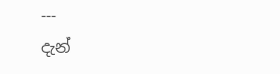---
දැන්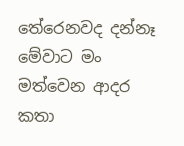තේරෙනවද දන්නෑ මේවාට මං මත්වෙන ආදර කතා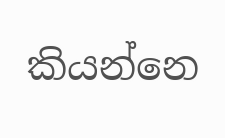කියන්නෙ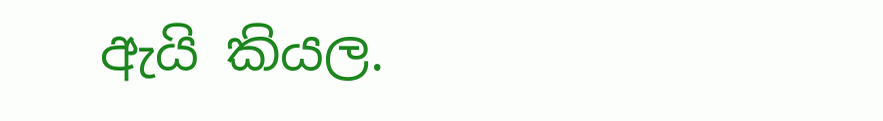ඇයි කියල.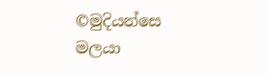©මුදියන්සෙ මලයා